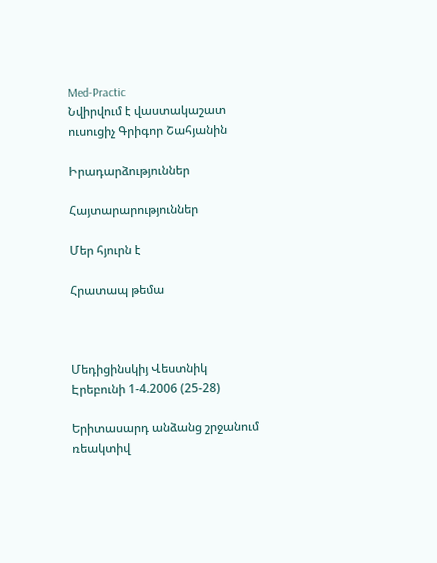Med-Practic
Նվիրվում է վաստակաշատ ուսուցիչ Գրիգոր Շահյանին

Իրադարձություններ

Հայտարարություններ

Մեր հյուրն է

Հրատապ թեմա



Մեդիցինսկիյ Վեստնիկ Էրեբունի 1-4.2006 (25-28)

Երիտասարդ անձանց շրջանում ռեակտիվ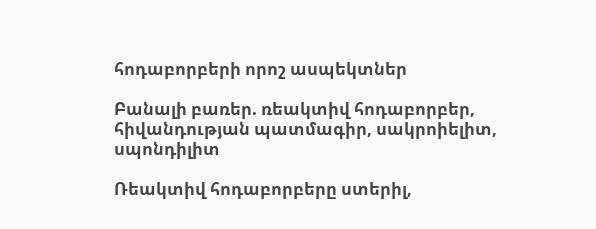հոդաբորբերի որոշ ասպեկտներ

Բանալի բառեր. ռեակտիվ հոդաբորբեր, հիվանդության պատմագիր, սակրոիելիտ, սպոնդիլիտ

Ռեակտիվ հոդաբորբերը ստերիլ,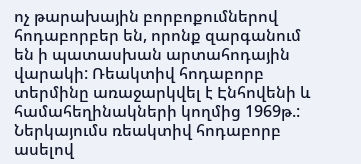ոչ թարախային բորբոքումներով հոդաբորբեր են, որոնք զարգանում են ի պատասխան արտահոդային վարակի: Ռեակտիվ հոդաբորբ տերմինը առաջարկվել է Էնհովենի և համահեղինակների կողմից 1969թ.: Ներկայումս ռեակտիվ հոդաբորբ ասելով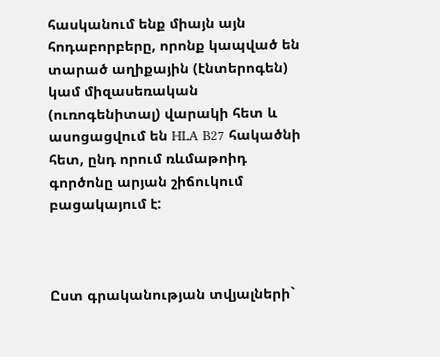հասկանում ենք միայն այն հոդաբորբերը, որոնք կապված են տարած աղիքային (էնտերոգեն) կամ միզասեռական (ուռոգենիտալ) վարակի հետ և ասոցացվում են HLA B27 հակածնի հետ, ընդ որում ռևմաթոիդ գործոնը արյան շիճուկում բացակայում է:



Ըստ գրականության տվյալների`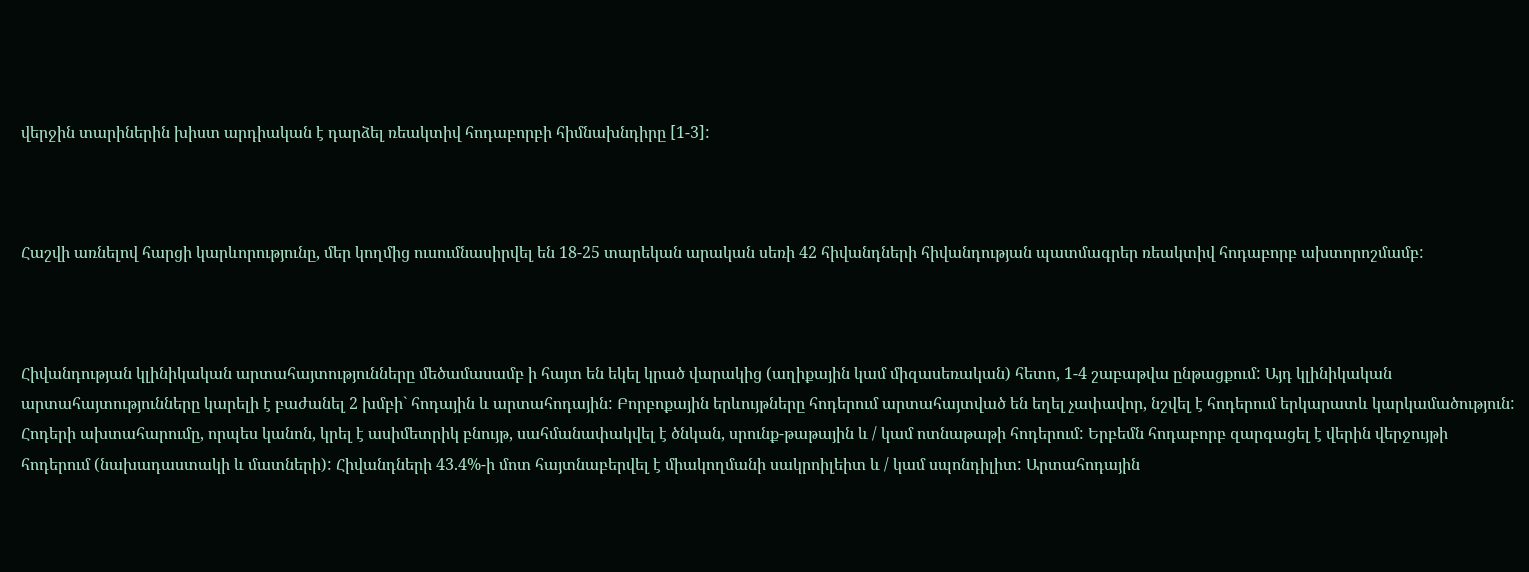վերջին տարիներին խիստ արդիական է դարձել ռեակտիվ հոդաբորբի հիմնախնդիրը [1-3]:



Հաշվի առնելով հարցի կարևորությունը, մեր կողմից ուսումնասիրվել են 18-25 տարեկան արական սեռի 42 հիվանդների հիվանդության պատմագրեր ռեակտիվ հոդաբորբ ախտորոշմամբ:



Հիվանդության կլինիկական արտահայտությունները մեծամասամբ ի հայտ են եկել կրած վարակից (աղիքային կամ միզասեռական) հետո, 1-4 շաբաթվա ընթացքում: Այդ կլինիկական արտահայտությունները կարելի է բաժանել 2 խմբի` հոդային և արտահոդային: Բորբոքային երևույթները հոդերում արտահայտված են եղել չափավոր, նշվել է հոդերում երկարատև կարկամածություն: Հոդերի ախտահարումը, որպես կանոն, կրել է ասիմետրիկ բնույթ, սահմանափակվել է ծնկան, սրունք-թաթային և / կամ ոտնաթաթի հոդերում: Երբեմն հոդաբորբ զարգացել է վերին վերջույթի հոդերում (նախադաստակի և մատների): Հիվանդների 43.4%-ի մոտ հայտնաբերվել է միակողմանի սակրոիլեիտ և / կամ սպոնդիլիտ: Արտահոդային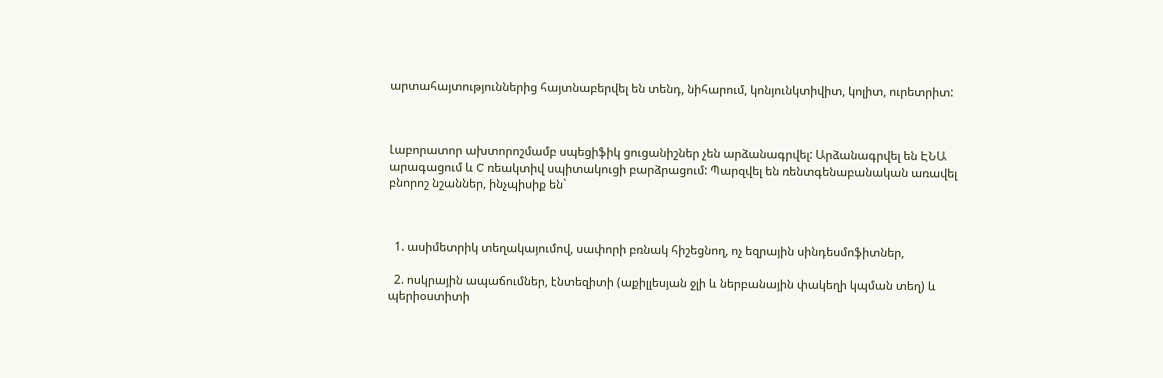արտահայտություններից հայտնաբերվել են տենդ, նիհարում, կոնյունկտիվիտ, կոլիտ, ուրետրիտ:



Լաբորատոր ախտորոշմամբ սպեցիֆիկ ցուցանիշներ չեն արձանագրվել: Արձանագրվել են ԷՆԱ արագացում և C ռեակտիվ սպիտակուցի բարձրացում: Պարզվել են ռենտգենաբանական առավել բնորոշ նշաններ, ինչպիսիք են`



  1. ասիմետրիկ տեղակայումով, սափորի բռնակ հիշեցնող, ոչ եզրային սինդեսմոֆիտներ,

  2. ոսկրային ապաճումներ, էնտեզիտի (աքիլլեսյան ջլի և ներբանային փակեղի կպման տեղ) և պերիօստիտի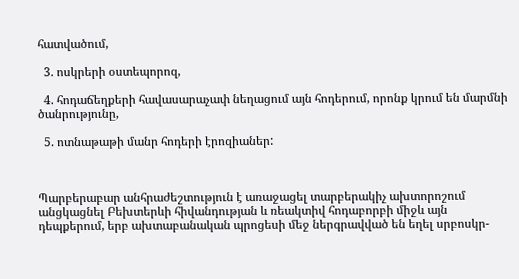հատվածում,

  3. ոսկրերի օստեպորոզ,

  4. հոդաճեղքերի հավասարաչափ նեղացում այն հոդերում, որոնք կրում են մարմնի ծանրությունը,

  5. ոտնաթաթի մանր հոդերի էրոզիաներ:



Պարբերաբար անհրաժեշտություն է առաջացել տարբերակիչ ախտորոշում անցկացնել Բեխտերևի հիվանդության և ռեակտիվ հոդաբորբի միջև այն դեպքերում, երբ ախտաբանական պրոցեսի մեջ ներգրավված են եղել սրբոսկր-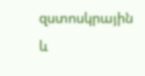զստոսկրային և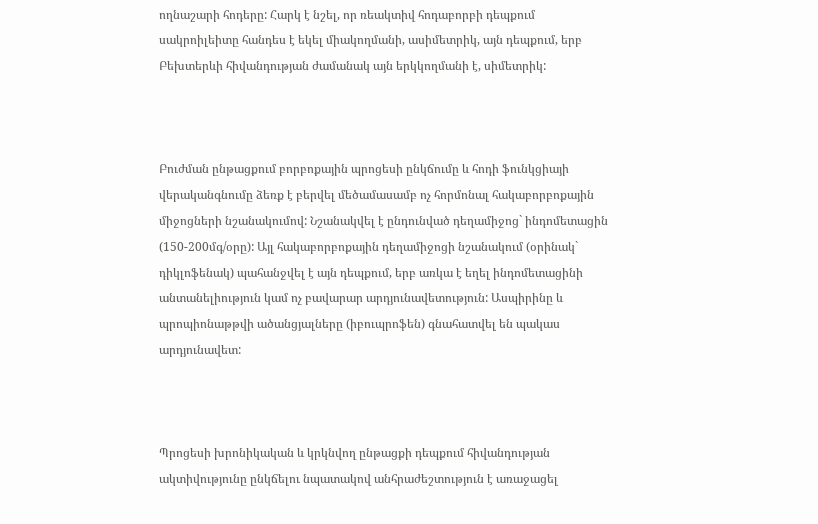ողնաշարի հոդերը: Հարկ է նշել, որ ռեակտիվ հոդաբորբի դեպքում սակրոիլեիտը հանդես է եկել միակողմանի, ասիմետրիկ, այն դեպքում, երբ Բեխտերևի հիվանդության ժամանակ այն երկկողմանի է, սիմետրիկ:



Բուժման ընթացքում բորբոքային պրոցեսի ընկճումը և հոդի ֆունկցիայի վերականգնումը ձեռք է բերվել մեծամասամբ ոչ հորմոնալ հակաբորբոքային միջոցների նշանակումով: Նշանակվել է ընդունված դեղամիջոց` ինդոմետացին (150-200մգ/օրը): Այլ հակաբորբոքային դեղամիջոցի նշանակում (օրինակ` դիկլոֆենակ) պահանջվել է այն դեպքում, երբ առկա է եղել ինդոմետացինի անտանելիություն կամ ոչ բավարար արդյունավետություն: Ասպիրինը և պրոպիոնաթթվի ածանցյալները (իբուպրոֆեն) գնահատվել են պակաս արդյունավետ:



Պրոցեսի խրոնիկական և կրկնվող ընթացքի դեպքում հիվանդության ակտիվությունը ընկճելու նպատակով անհրաժեշտություն է առաջացել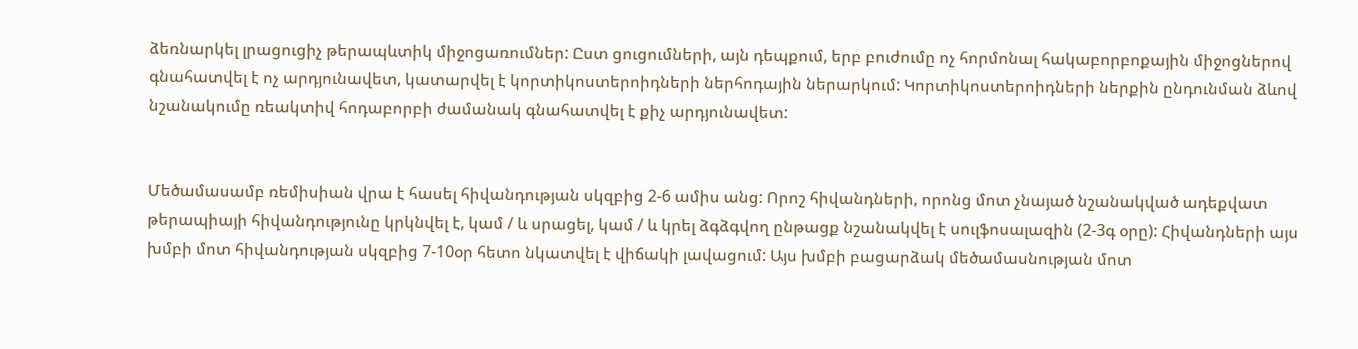ձեռնարկել լրացուցիչ թերապևտիկ միջոցառումներ: Ըստ ցուցումների, այն դեպքում, երբ բուժումը ոչ հորմոնալ հակաբորբոքային միջոցներով գնահատվել է ոչ արդյունավետ, կատարվել է կորտիկոստերոիդների ներհոդային ներարկում: Կորտիկոստերոիդների ներքին ընդունման ձևով նշանակումը ռեակտիվ հոդաբորբի ժամանակ գնահատվել է քիչ արդյունավետ:


Մեծամասամբ ռեմիսիան վրա է հասել հիվանդության սկզբից 2-6 ամիս անց: Որոշ հիվանդների, որոնց մոտ չնայած նշանակված ադեքվատ թերապիայի հիվանդությունը կրկնվել է, կամ / և սրացել, կամ / և կրել ձգձգվող ընթացք նշանակվել է սուլֆոսալազին (2-3գ օրը): Հիվանդների այս խմբի մոտ հիվանդության սկզբից 7-10օր հետո նկատվել է վիճակի լավացում: Այս խմբի բացարձակ մեծամասնության մոտ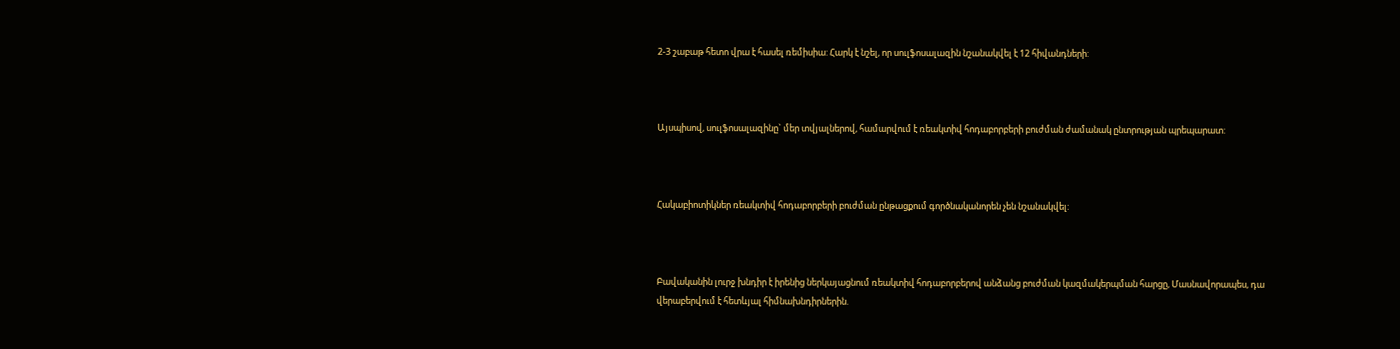2-3 շաբաթ հետո վրա է հասել ռեմիսիա: Հարկ է նշել, որ սուլֆոսալազին նշանակվել է 12 հիվանդների:



Այսպիսով, սուլֆոսալազինը` մեր տվյալներով, համարվում է ռեակտիվ հոդաբորբերի բուժման ժամանակ ընտրության պրեպարատ:



Հակաբիոտիկներ ռեակտիվ հոդաբորբերի բուժման ընթացքում գործնականորեն չեն նշանակվել:



Բավականին լուրջ խնդիր է իրենից ներկայացնում ռեակտիվ հոդաբորբերով անձանց բուժման կազմակերպման հարցը, Մասնավորապես, դա վերաբերվում է հետևյալ հիմնախնդիրներին.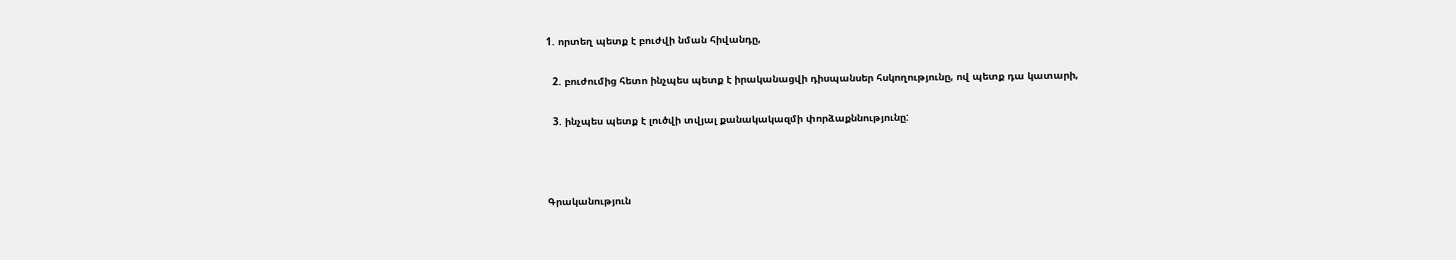1. որտեղ պետք է բուժվի նման հիվանդը,

  2. բուժումից հետո ինչպես պետք է իրականացվի դիսպանսեր հսկողությունը, ով պետք դա կատարի,

  3. ինչպես պետք է լուծվի տվյալ քանակակազմի փորձաքննությունը:



Գրականություն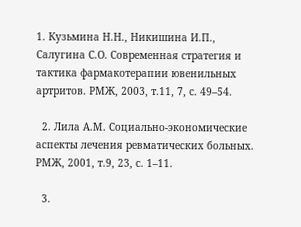1. Кузьмина Н.Н., Никишина И.П., Салугина С.О. Современная стратегия и тактика фармакотерапии ювенильных артритов. РМЖ, 2003, т.11, 7, с. 49–54.

  2. Лила А.М. Социально-экономические аспекты лечения ревматических больных. РМЖ, 2001, т.9, 23, с. 1–11.

  3.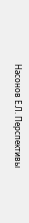Насонов Е.Л. Перспективы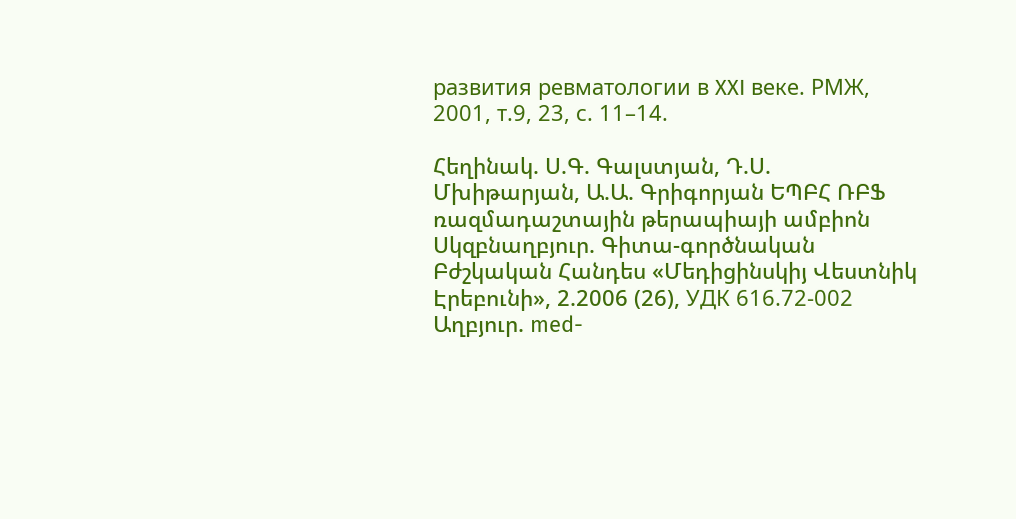развития ревматологии в XXI веке. РМЖ, 2001, т.9, 23, с. 11–14.

Հեղինակ. Ս.Գ. Գալստյան, Դ.Ս. Մխիթարյան, Ա.Ա. Գրիգորյան ԵՊԲՀ ՌԲՖ ռազմադաշտային թերապիայի ամբիոն
Սկզբնաղբյուր. Գիտա-գործնական Բժշկական Հանդես «Մեդիցինսկիյ Վեստնիկ Էրեբունի», 2.2006 (26), УДК 616.72-002
Աղբյուր. med-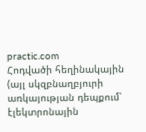practic.com
Հոդվածի հեղինակային (այլ սկզբնաղբյուրի առկայության դեպքում՝ էլեկտրոնային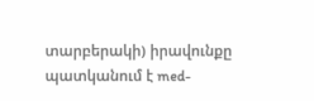տարբերակի) իրավունքը պատկանում է med-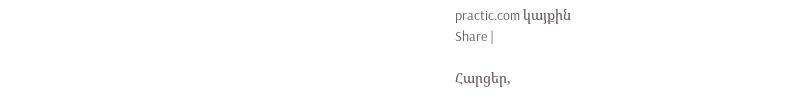practic.com կայքին
Share |

Հարցեր,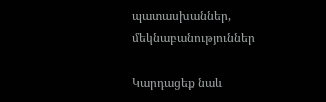պատասխաններ, մեկնաբանություններ

Կարդացեք նաև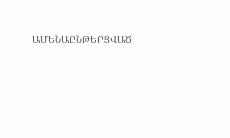ԱՄԵՆԱԸՆԹԵՐՑՎԱԾ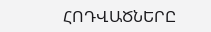ՀՈԴՎԱԾՆԵՐԸ